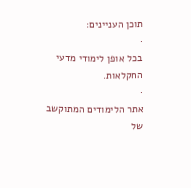תוכן העניינים:
·
בכל אופן לימודי מדעי החקלאות.
·
אתר הלימודים המתוקשב של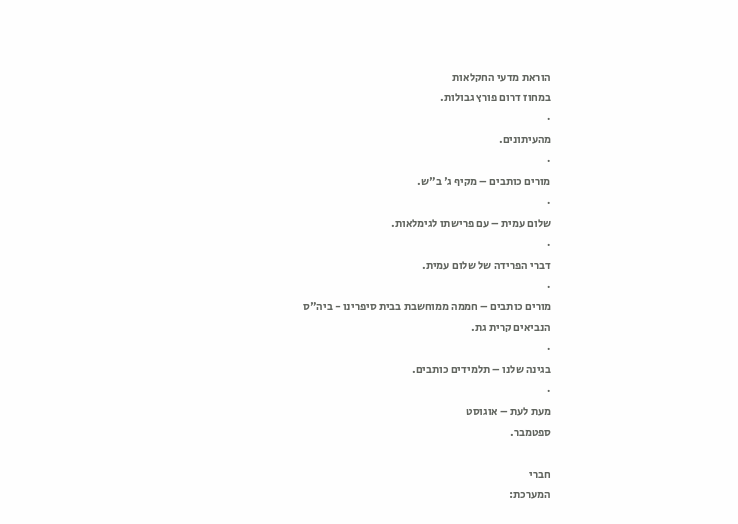הוראת מדעי החקלאות
במחוז דרום פורץ גבולות.
·
מהעיתונים.
·
מורים כותבים – מקיף ג' ב"ש.
·
שלום עמית – עם פרישתו לגימלאות.
·
דברי הפרידה של שלום עמית.
·
מורים כותבים – חממה ממוחשבת בבית סיפרינו - ביה"ס
הנביאים קרית גת.
·
בגינה שלנו – תלמידים כותבים.
·
מעת לעת – אוגוסט
ספטמבר.

חברי
המערכת: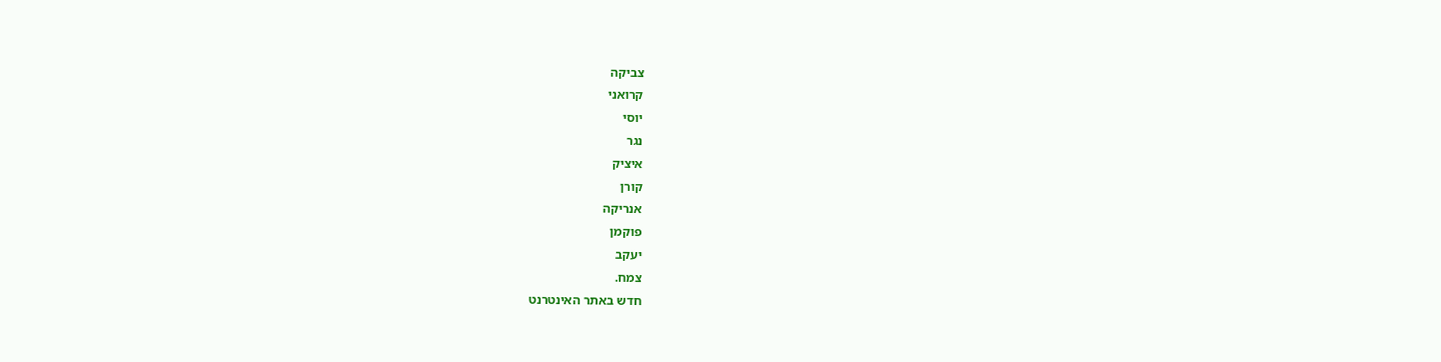צביקה
קרואני
יוסי
נגר
איציק
קורן
אנריקה
פוקמן
יעקב
צמח.
חדש באתר האינטרנט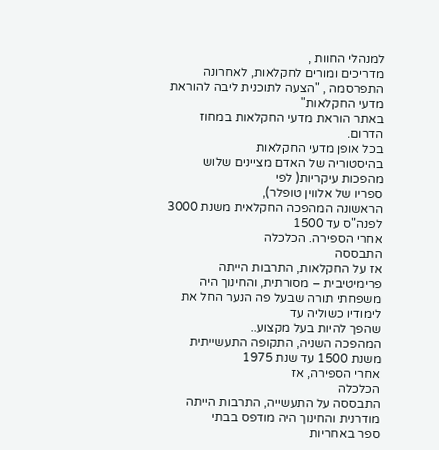למנהלי החוות ,
מדריכים ומורים לחקלאות, לאחרונה
התפרסמה , "הצעה לתוכנית ליבה להוראת מדעי החקלאות"
באתר הוראת מדעי החקלאות במחוז הדרום.
בכל אופן מדעי החקלאות
בהיסטוריה של האדם מציינים שלוש מהפכות עיקריות( לפי
ספריו של אלווין טופלר),
הראשונה המהפכה החקלאית משנת 3000 לפנה"ס עד 1500
אחרי הספירה. הכלכלה
התבססה
אז על החקלאות, התרבות הייתה פרימיטיבית – מסורתית, והחינוך היה
משפחתי תורה שבעל פה הנער החל את לימודיו כשוליה עד
שהפך להיות בעל מקצוע..
המהפכה השניה, התקופה התעשייתית משנת 1500 עד שנת 1975
אחרי הספירה, אז
הכלכלה
התבססה על התעשייה, התרבות הייתה מודרנית והחינוך היה מודפס בבתי
ספר באחריות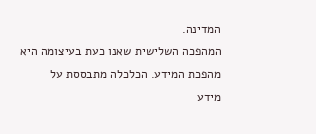המדינה.
המהפכה השלישית שאנו כעת בעיצומה היא מהפכת המידע. הכלכלה מתבססת על
מידע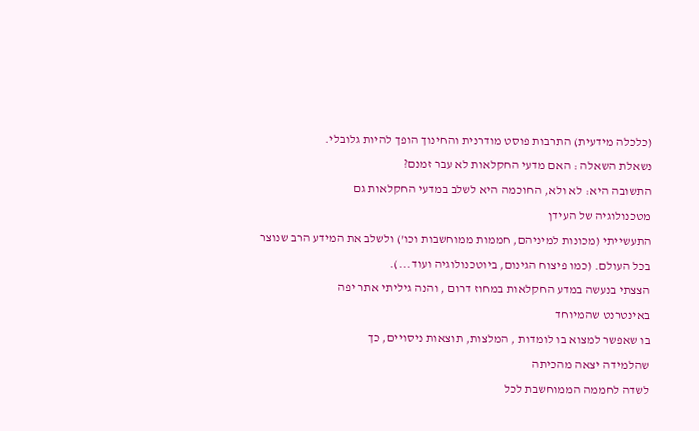(כלכלה מידעית) התרבות פוסט מודרנית והחינוך הופך להיות גלובלי.
נשאלת השאלה : האם מדעי החקלאות לא עבר זמנם?
התשובה היא: לא ולא, החוכמה היא לשלב במדעי החקלאות גם
מטכנולוגיה של העידן
התעשייתי (מכונות למיניהם, חממות ממוחשבות וכו') ולשלב את המידע הרב שנוצר
בכל העולם. (כמו פיצוח הגינום, ביוטכנולוגיה ועוד...).
הצצתי בנעשה במדע החקלאות במחוז דרום , והנה גיליתי אתר יפה
באינטרנט שהמיוחד
בו שאפשר למצוא בו לומדות , המלצות, תוצאות ניסויים, כך
שהלמידה יצאה מהכיתה
לשדה לחממה הממוחשבת לכל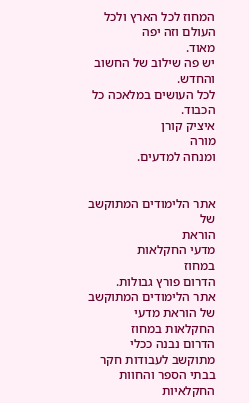המחוז לכל הארץ ולכל העולם וזה יפה
מאוד.
יש פה שילוב של החשוב והחדש.
לכל העושים במלאכה כל הכבוד.
איציק קורן
מורה
ומנחה למדעים.


אתר הלימודים המתוקשב של
הוראת
מדעי החקלאות
במחוז
הדרום פורץ גבולות.
אתר הלימודים המתוקשב של הוראת מדעי החקלאות במחוז
הדרום נבנה ככלי
מתוקשב לעבודות חקר בבתי הספר והחוות החקלאיות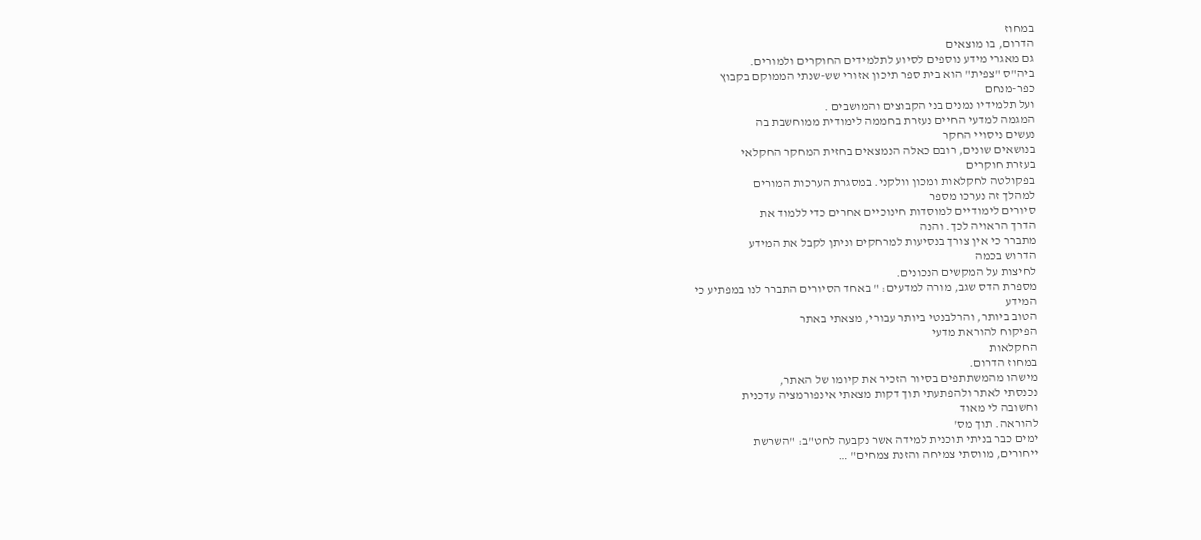במחוז
הדרום, בו מוצאים
גם מאגרי מידע נוספים לסיוע לתלמידים החוקרים ולמורים.
ביה"ס "צפית" הוא בית ספר תיכון אזורי שש-שנתי הממוקם בקבוץ
כפר-מנחם
ועל תלמידיו נמנים בני הקבוצים והמושבים .
המגמה למדעי החיים נעזרת בחממה לימודית ממוחשבת בה
נעשים ניסויי החקר
בנושאים שונים, רובם כאלה הנמצאים בחזית המחקר החקלאי
בעזרת חוקרים
בפקולטה לחקלאות ומכון וולקני. במסגרת הערכות המורים
למהלך זה נערכו מספר
סיורים לימודיים למוסדות חינוכיים אחרים כדי ללמוד את
הדרך הראויה לכך. והנה
מתברר כי אין צורך בנסיעות למרחקים וניתן לקבל את המידע
הדרוש בכמה
לחיצות על המקשים הנכונים.
מספרת הדס שגב, מורה למדעים: " באחד הסיורים התברר לנו במפתיע כי
המידע
הטוב ביותר, והרלבנטי ביותר עבורי, מצאתי באתר
הפיקוח להוראת מדעי
החקלאות
במחוז הדרום.
מישהו מהמשתתפים בסיור הזכיר את קיומו של האתר,
נכנסתי לאתר ולהפתעתי תוך דקות מצאתי אינפורמציה עדכנית
וחשובה לי מאוד
להוראה. תוך מס'
ימים כבר בניתי תוכנית למידה אשר נקבעה לחט"ב: "השרשת
ייחורים, מווסתי צמיחה והזנת צמחים" …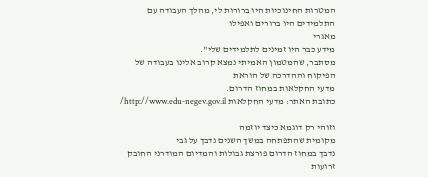המטרות החינוכיות היו ברורות לי, מהלך העבודה עם
התלמידים היו ברורים ואפילו
מאגרי
מידע כבר היו זמינים לתלמידים שלי".
מסתבר, שהמטמון האמיתי נמצא קרוב אלינו בעבודה של
הפיקוח וההדרכה של הוראת
מדעי החקלאות במחוז הדרום.
כתובת האתר: מדעי החקלאות http://www.edu-negev.gov.il/

וזוהי רק דוגמא כיצד יוזמה
מקומית שהתפתחה במשך השנים נדבך על גבי
נדבך במחוז הדרום פורצת גבולות והמדיום המודרני החובק
זרועות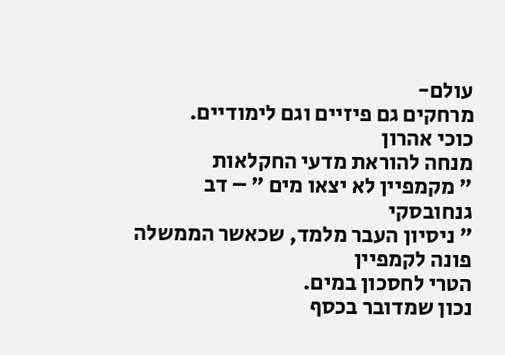עולם-
מרחקים גם פיזיים וגם לימודיים.
כוכי אהרון
מנחה להוראת מדעי החקלאות
" מקמפיין לא יצאו מים " – דב גנחובסקי
" ניסיון העבר מלמד, שכאשר הממשלה פונה לקמפיין
הטרי לחסכון במים.
נכון שמדובר בכסף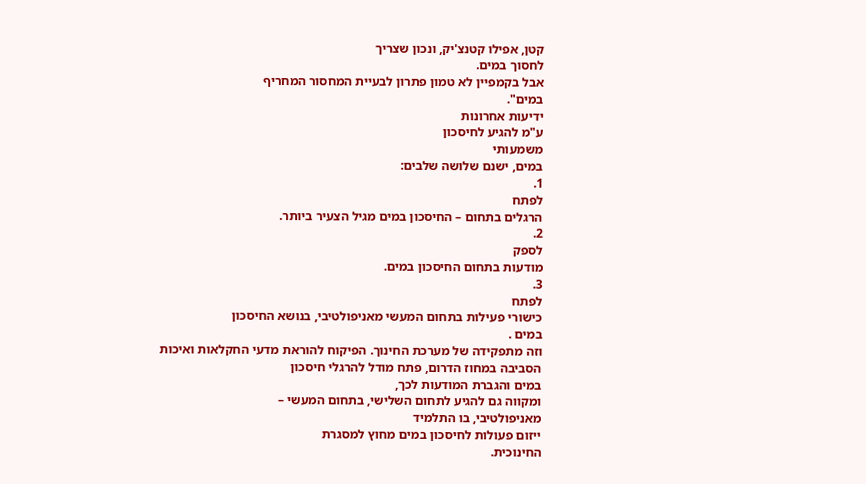קטן, אפילו קטנצ'יק, ונכון שצריך
לחסוך במים.
אבל בקמפיין לא טמון פתרון לבעיית המחסור המחריף
במים".
ידיעות אחרונות
ע"מ להגיע לחיסכון
משמעותי
במים, ישנם שלושה שלבים:
1.
לפתח
הרגלים בתחום – החיסכון במים מגיל הצעיר ביותר.
2.
לספק
מודעות בתחום החיסכון במים.
3.
לפתח
כישורי פעילות בתחום המעשי מאניפולטיבי, בנושא החיסכון
במים .
וזה מתפקידה של מערכת החינוך. הפיקוח להוראת מדעי החקלאות ואיכות
הסביבה במחוז הדרום, פתח מודל להרגלי חיסכון
במים והגברת המודעות לכך,
ומקווה גם להגיע לתחום השלישי, בתחום המעשי –
מאניפולטיבי, בו התלמיד
ייזום פעולות לחיסכון במים מחוץ למסגרת
החינוכית.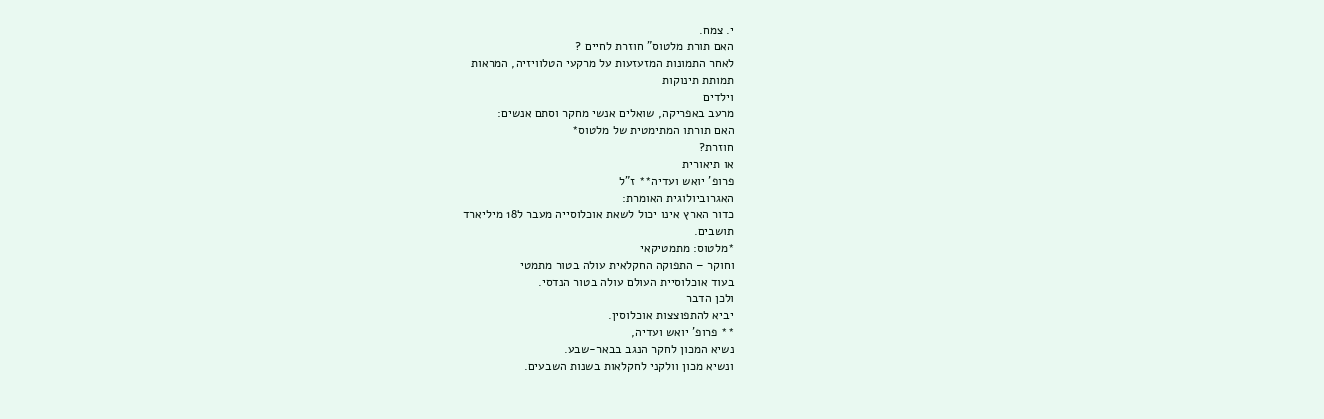י. צמח.
האם תורת מלטוס" חוזרת לחיים ?
לאחר התמונות המזעזעות על מרקעי הטלוויזיה, המראות
תמותת תינוקות
וילדים
מרעב באפריקה, שואלים אנשי מחקר וסתם אנשים:
האם תורתו המתימטית של מלטוס*
חוזרת?
או תיאורית
פרופ' יואש ועדיה** ז"ל
האגרוביולוגית האומרת:
כדור הארץ אינו יכול לשאת אוכלוסייה מעבר ל18 מיליארד
תושבים.
*מלטוס: מתמטיקאי
וחוקר – התפוקה החקלאית עולה בטור מתמטי
בעוד אוכלוסיית העולם עולה בטור הנדסי.
ולכן הדבר
יביא להתפוצצות אוכלוסין.
** פרופ' יואש ועדיה,
נשיא המכון לחקר הנגב בבאר-שבע.
ונשיא מכון וולקני לחקלאות בשנות השבעים.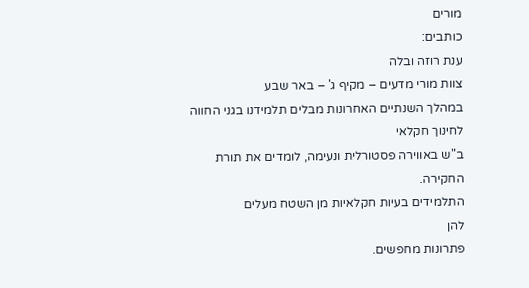מורים
כותבים:
ענת רוזה ובלה
צוות מורי מדעים – מקיף ג' – באר שבע
במהלך השנתיים האחרונות מבלים תלמידנו בגני החווה
לחינוך חקלאי
ב"ש באווירה פסטורלית ונעימה, לומדים את תורת
החקירה.
התלמידים בעיות חקלאיות מן השטח מעלים
להן
פתרונות מחפשים.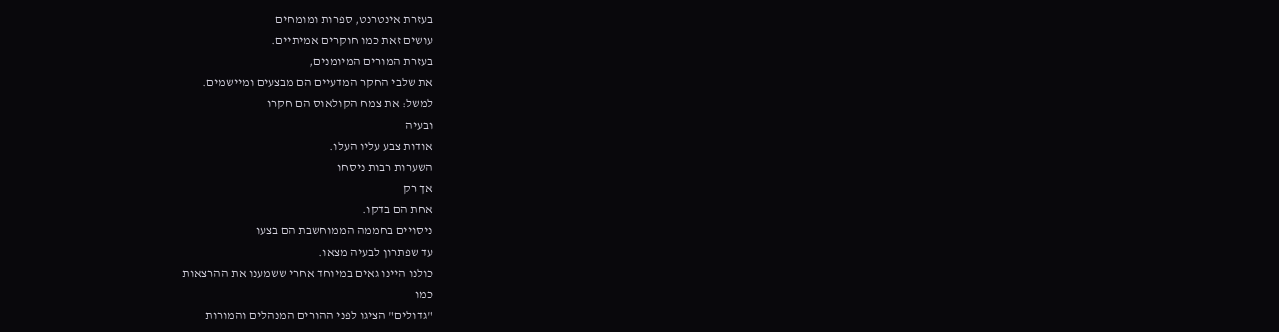בעזרת אינטרנט, ספרות ומומחים
עושים זאת כמו חוקרים אמיתיים.
בעזרת המורים המיומנים,
את שלבי החקר המדעיים הם מבצעים ומיישמים.
למשל: את צמח הקולאוס הם חקרו
ובעיה
אודות צבע עליו העלו.
השערות רבות ניסחו
אך רק
אחת הם בדקו.
ניסויים בחממה הממוחשבת הם בצעו
עד שפתרון לבעיה מצאו.
כולנו היינו גאים במיוחד אחרי ששמענו את ההרצאות
כמו
"גדולים" הציגו לפני ההורים המנהלים והמורות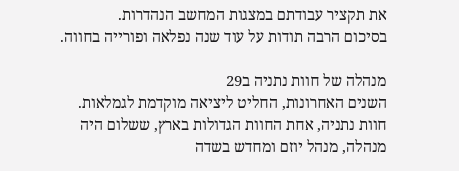את תקציר עבודתם במצגות המחשב הנהדרות.
בסיכום הרבה תודות על עוד שנה נפלאה ופורייה בחווה.

מנהלה של חוות נתניה ב29
השנים האחרונות, החליט ליציאה מוקדמת לגמלאות.
חוות נתניה, אחת החוות הגדולות בארץ, ששלום היה
מנהלה, מנהל יוזם ומחדש בשדה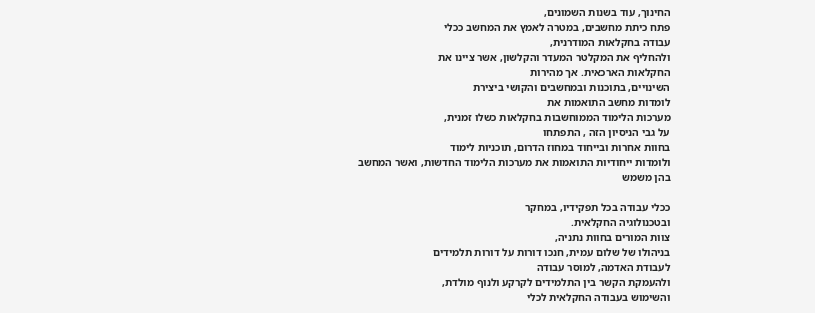החינוך, עוד בשנות השמונים,
פתח כיתת מחשבים, במטרה לאמץ את המחשב ככלי
עבודה בחקלאות המודרנית,
ולהחליף את המקלטר המעדר והקלשון, אשר ציינו את
החקלאות הארכאית. אך מהירות
השינויים, בתוכנות ובמחשבים והקושי ביצירת
לומדות מחשב התואמות את
מערכות הלימוד הממוחשבות בחקלאות כשלו זמנית,
על גבי הניסיון הזה , התפתחו
בחוות אחרות ובייחוד במחוז הדרום, תוכניות לימוד
ולומדות ייחודיות התואמות את מערכות הלימוד החדשות, ואשר המחשב
בהן משמש

ככלי עבודה בכל תפקידיו, במחקר
ובטכנולוגיה החקלאית.
צוות המורים בחוות נתניה,
בניהולו של שלום עמית, חנכו דורות על דורות תלמידים
לעבודת האדמה, למוסר עבודה
ולהעמקת הקשר בין התלמידים לקרקע ולנוף מולדת,
והשימוש בעבודה החקלאית לכלי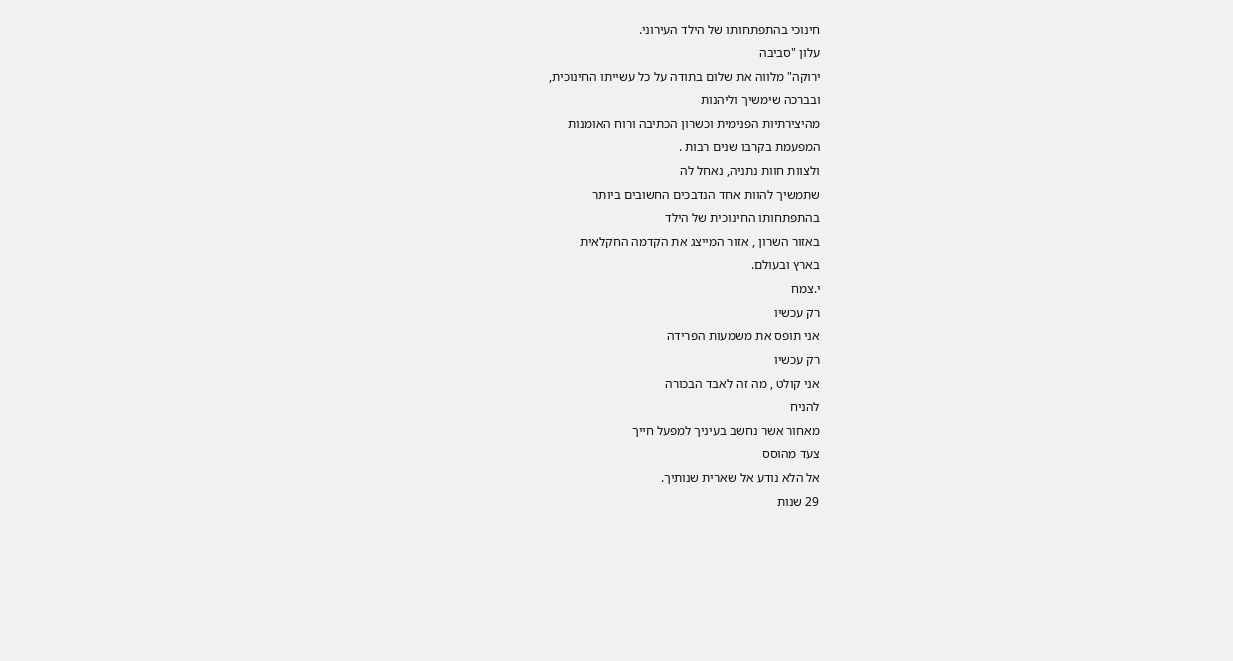חינוכי בהתפתחותו של הילד העירוני.
עלון "סביבה
ירוקה" מלווה את שלום בתודה על כל עשייתו החינוכית,
ובברכה שימשיך וליהנות
מהיצירתיות הפנימית וכשרון הכתיבה ורוח האומנות
המפעמת בקרבו שנים רבות .
ולצוות חוות נתניה, נאחל לה
שתמשיך להוות אחד הנדבכים החשובים ביותר
בהתפתחותו החינוכית של הילד
באזור השרון , אזור המייצג את הקדמה החקלאית
בארץ ובעולם.
י.צמח
רק עכשיו
אני תופס את משמעות הפרידה
רק עכשיו
אני קולט , מה זה לאבד הבכורה
להניח
מאחור אשר נחשב בעיניך למפעל חייך
צעד מהוסס
אל הלא נודע אל שארית שנותיך.
29 שנות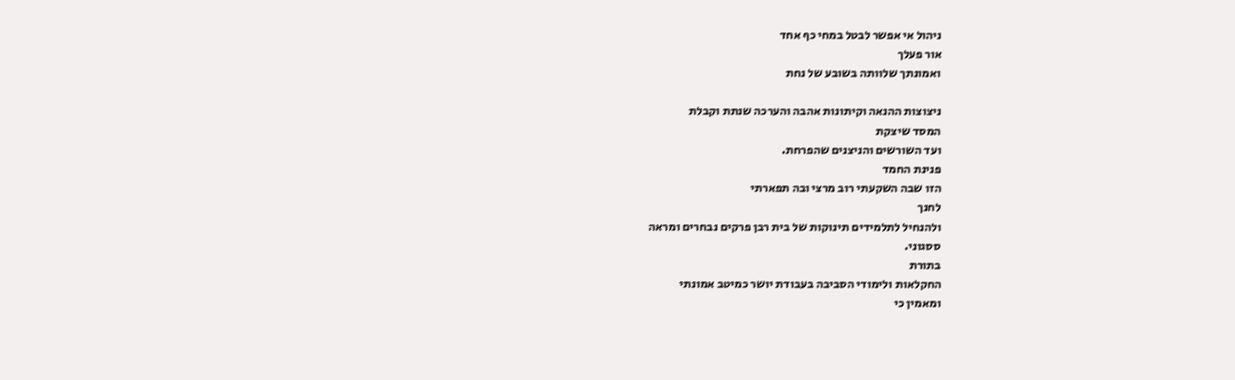ניהול אי אפשר לבטל במחי כף אחד
אור פעלך
ואמונתך שלוותה בשובע של נחת

ניצוצות ההנאה וקיתונות אהבה והערכה שנתת וקבלת
המסד שיצקת
ועד השורשים והניצנים שהפרחת.
פנינת החמד
הזו שבה השקעתי רוב מרצי ובה תפארתי
לחנך
ולהנחיל לתלמידים תינוקות של בית רבן פרקים נבחרים ומראה
ססגוני.
בתורת
החקלאות ולימודי הסביבה בעבודת יושר כמיטב אמונתי
ומאמין כי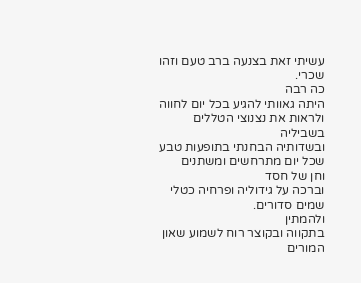עשיתי זאת בצנעה ברב טעם וזהו שכרי.
כה רבה
היתה גאוותי להגיע בכל יום לחווה ולראות את נצנוצי הטללים
בשביליה
ובשדותיה הבחנתי בתופעות טבע שכל יום מתרחשים ומשתנים
וחן של חסד
וברכה על גידוליה ופרחיה כטלי שמים סדורים.
ולהמתין
בתקווה ובקוצר רוח לשמוע שאון המורים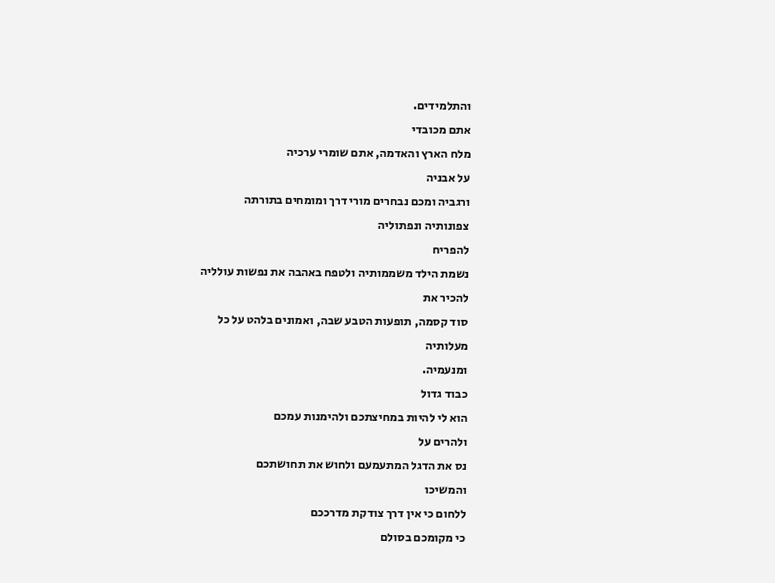והתלמידים.
אתם מכובדי
מלח הארץ והאדמה, אתם שומרי ערכיה
על אבניה
ורגביה ומכם נבחרים מורי דרך ומומחים בתורתה
צפונותיה ונפתוליה
להפריח
נשמת הילד משממותיה ולטפח באהבה את נפשות עולליה
להכיר את
סוד קסמה, תופעות הטבע שבה, ואמונים בלהט על כל
מעלותיה
ומנעמיה.
כבוד גדול
הוא לי להיות במחיצתכם ולהימנות עמכם
ולהרים על
נס את הדגל המתעמעם ולחוש את תחושתכם
והמשיכו
ללחום כי אין דרך צודקת מדרככם
כי מקומכם בסולם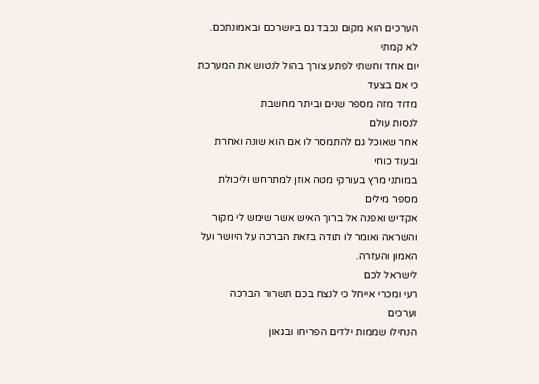הערכים הוא מקום נכבד גם ביושרכם ובאמונתכם.
לא קמתי
יום אחד וחשתי לפתע צורך בהול לנטוש את המערכת
כי אם בצעד
מדוד מזה מספר שנים וביתר מחשבת
לנסות עולם
אחר שאוכל גם להתמסר לו אם הוא שונה ואחרת
ובעוד כוחי
במותני מרץ בעורקי מטה אוזן למתרחש וליכולת
מספר מילים
אקדיש ואפנה אל ברוך האיש אשר שימש לי מקור
והשראה ואומר לו תודה בזאת הברכה על היושר ועל
האמון והעזרה.
לישראל לכם
רעי ומכרי אייחל כי לנצח בכם תשרור הברכה
וערכים
הנחילו שממות ילדים הפריחו ובגאון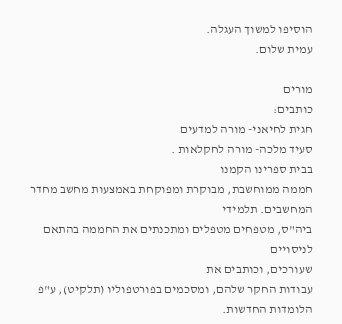הוסיפו למשוך העגלה.
עמית שלום.

מורים
כותבים:
חגית לחיאני- מורה למדעים
סעיד מלכה- מורה לחקלאות .
בבית ספרינו הקמנו
חממה ממוחשבת, מבוקרת ומפוקחת באמצעות מחשב מחדר
המחשבים. תלמידי
ביה"ס, מטפחים מטפלים ומתכנתים את החממה בהתאם לניסויים
שעורכים, וכותבים את
עבודות החקר שלהם, ומסכמים בפורטפוליו (תלקיט), ע"פ
הלומדות החדשות.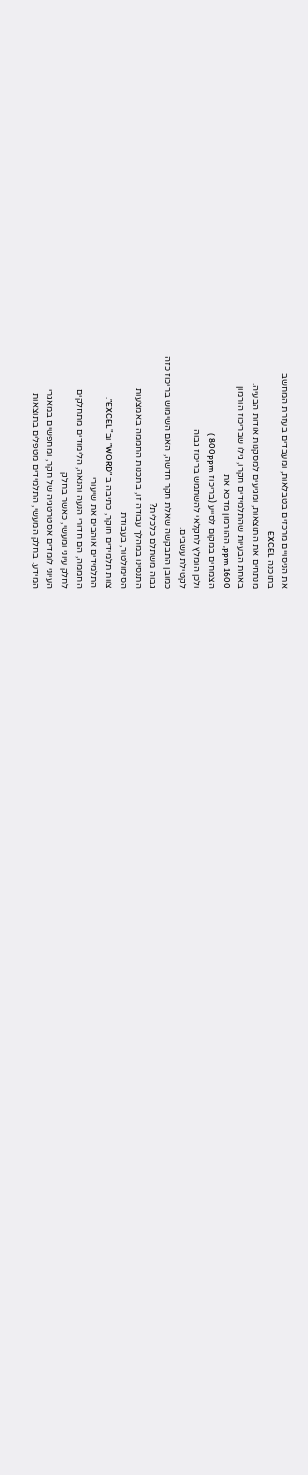את הניסויים מרכזים בטבלאות, ומעבדים בעזרת המחשב
בתוכנה EXCEL
מנתחים את התוצאות, ומגיעים למסקנות אודות הבעיה.
באחת הבעיות שהתלמידים חקרו, גילו שבריכוז הורמון
ppm 1600, ההורמון מדכא את
הצמחים במקום לסייע (בריכוז 800ppm )
ולכן הומלץ לחקלאי להשתמש בריכוז גבוה
לקטילת עשבים.
כמובן התבקשה שאלת חקר חדשה, האם השימוש בריכוז כזה
גבוה משתלם כלכלית?
התנסינו במהלך עבודה זו, בתכנות החממה באמצעות
הסימולטור, בעבודת
צוות תלמידים חוקר, כתיבה ב "WORD” וב"EXCEL”.
התלמידים אוהבים את שיעורי
החממה, הם חדורי הנעה והנאה, הלימודים מתחלקים
לחלק עיוני ומעשי, כאשר בחלק
העיוני לומדים אסטרטגיה של חקר, ומחפשים במאגרי
המידע. בחלק המעשי, התלמידים מטפלים בתוצאות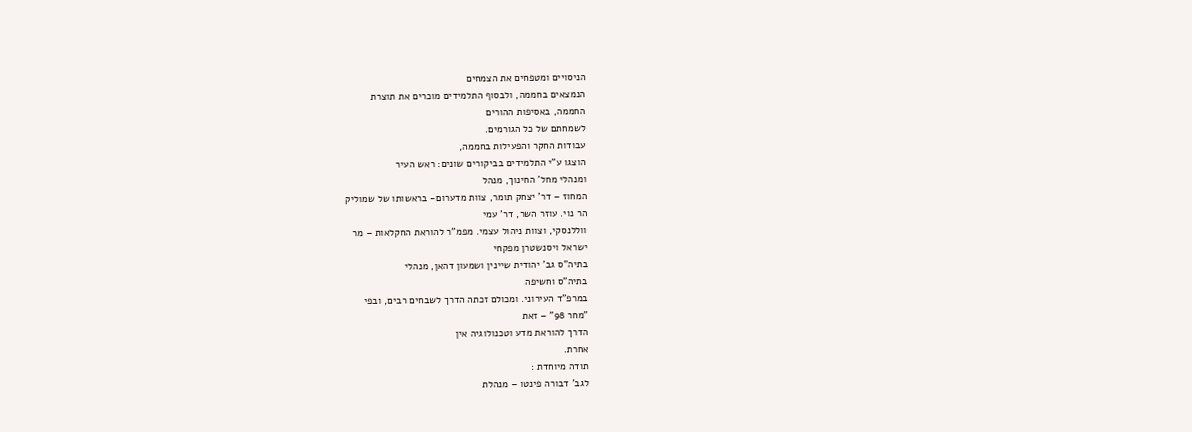הניסויים ומטפחים את הצמחים
הנמצאים בחממה, ולבסוף התלמידים מוכרים את תוצרת
החממה, באסיפות ההורים
לשמחתם של כל הגורמים.
עבודות החקר והפעילות בחממה,
הוצגו ע"י התלמידים בביקורים שונים: ראש העיר
ומנהלי מחל' החינוך, מנהל
המחוז – דר' יצחק תומר, צוות מדערום- בראשותו של שמוליק
הר נוי. עוזר השר, דר' עמי
ווללנסקי, וצוות ניהול עצמי. מפמ"ר להוראת החקלאות – מר
ישראל ויסנשטרן מפקחי
בתיה"ס גב' יהודית שיינין ושמעון דהאן, מנהלי
בתיה"ס וחשיפה
במרפ"ד העירוני. ומכולם זכתה הדרך לשבחים רבים, ובפי
"מחר 98" – זאת
הדרך להוראת מדע וטכנולוגיה אין
אחרת.
תודה מיוחדת :
לגב' דבורה פינטו – מנהלת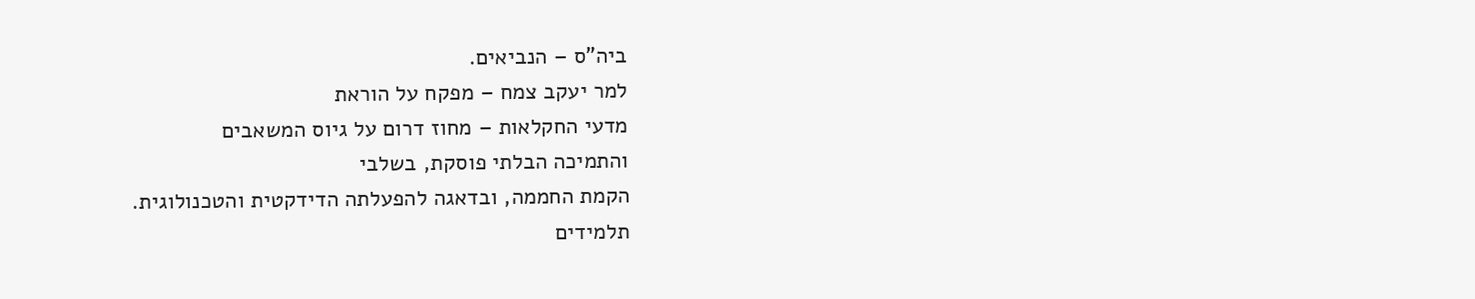ביה"ס – הנביאים.
למר יעקב צמח – מפקח על הוראת
מדעי החקלאות – מחוז דרום על גיוס המשאבים
והתמיכה הבלתי פוסקת, בשלבי
הקמת החממה, ובדאגה להפעלתה הדידקטית והטכנולוגית.
תלמידים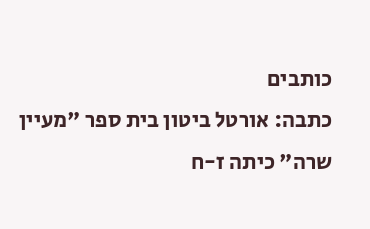כותבים
כתבה: אורטל ביטון בית ספר "מעיין
שרה" כיתה ז-ח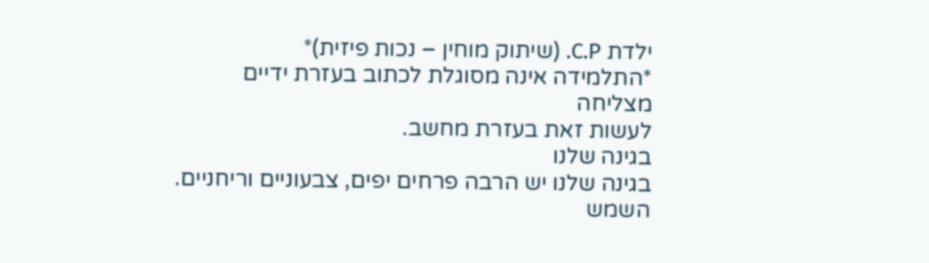ילדת C.P. (שיתוק מוחין – נכות פיזית)*
*התלמידה אינה מסוגלת לכתוב בעזרת ידיים
מצליחה
לעשות זאת בעזרת מחשב.
בגינה שלנו
בגינה שלנו יש הרבה פרחים יפים, צבעוניים וריחניים.
השמש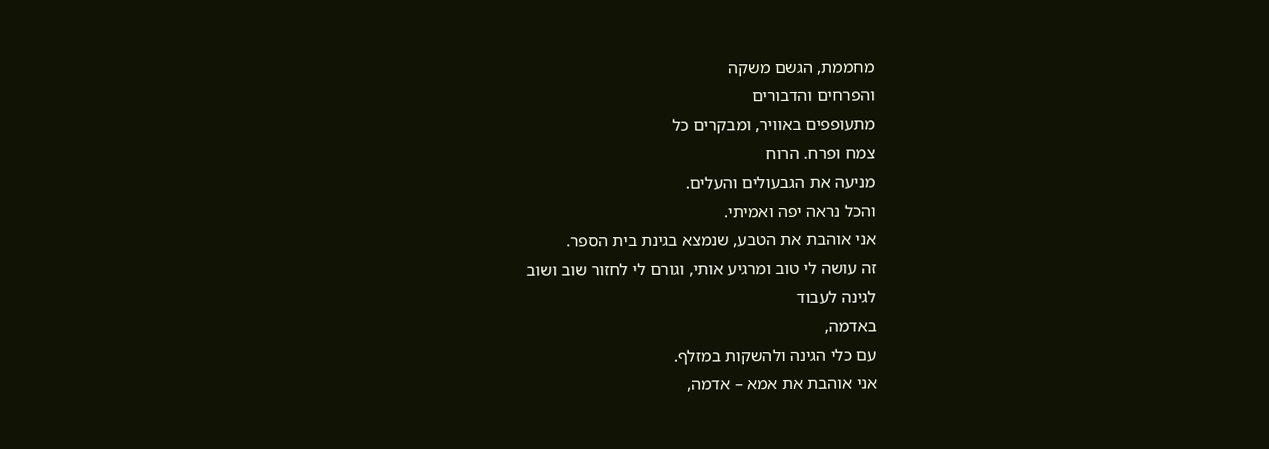מחממת, הגשם משקה
והפרחים והדבורים
מתעופפים באוויר, ומבקרים כל
צמח ופרח. הרוח
מניעה את הגבעולים והעלים.
והכל נראה יפה ואמיתי.
אני אוהבת את הטבע, שנמצא בגינת בית הספר.
זה עושה לי טוב ומרגיע אותי, וגורם לי לחזור שוב ושוב
לגינה לעבוד
באדמה,
עם כלי הגינה ולהשקות במזלף.
אני אוהבת את אמא – אדמה,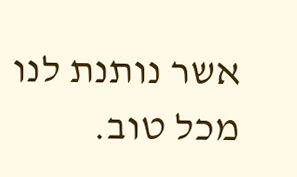אשר נותנת לנו מכל טוב.